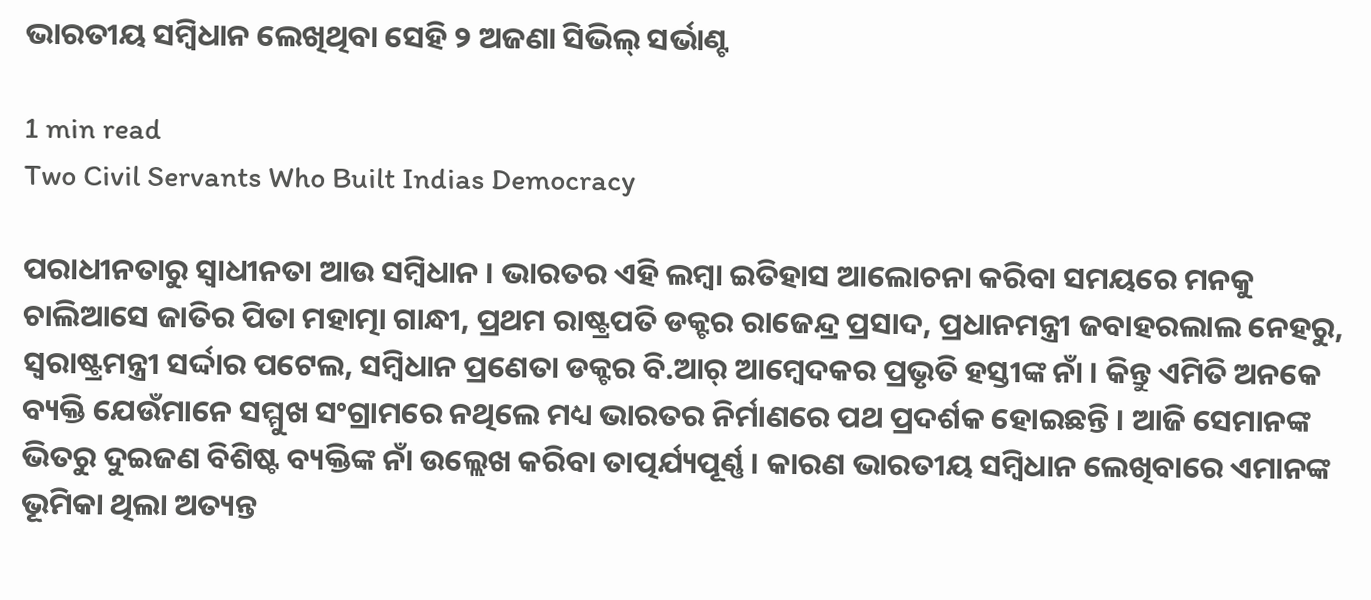ଭାରତୀୟ ସମ୍ବିଧାନ ଲେଖିଥିବା ସେହି ୨ ଅଜଣା ସିଭିଲ୍ ସର୍ଭାଣ୍ଟ

1 min read
Two Civil Servants Who Built Indias Democracy

ପରାଧୀନତାରୁ ସ୍ୱାଧୀନତା ଆଉ ସମ୍ବିଧାନ । ଭାରତର ଏହି ଲମ୍ବା ଇତିହାସ ଆଲୋଚନା କରିବା ସମୟରେ ମନକୁ ଚାଲିଆସେ ଜାତିର ପିତା ମହାତ୍ମା ଗାନ୍ଧୀ, ପ୍ରଥମ ରାଷ୍ଟ୍ରପତି ଡକ୍ଟର ରାଜେନ୍ଦ୍ର ପ୍ରସାଦ, ପ୍ରଧାନମନ୍ତ୍ରୀ ଜବାହରଲାଲ ନେହରୁ, ସ୍ୱରାଷ୍ଟ୍ରମନ୍ତ୍ରୀ ସର୍ଦ୍ଦାର ପଟେଲ, ସମ୍ବିଧାନ ପ୍ରଣେତା ଡକ୍ଟର ବି.ଆର୍ ଆମ୍ବେଦକର ପ୍ରଭୃତି ହସ୍ତୀଙ୍କ ନାଁ । କିନ୍ତୁ ଏମିତି ଅନକେ ବ୍ୟକ୍ତି ଯେଉଁମାନେ ସମ୍ମୁଖ ସଂଗ୍ରାମରେ ନଥିଲେ ମଧ୍ୟ ଭାରତର ନିର୍ମାଣରେ ପଥ ପ୍ରଦର୍ଶକ ହୋଇଛନ୍ତି । ଆଜି ସେମାନଙ୍କ ଭିତରୁ ଦୁଇଜଣ ବିଶିଷ୍ଟ ବ୍ୟକ୍ତିଙ୍କ ନାଁ ଉଲ୍ଲେଖ କରିବା ତାତ୍ପର୍ଯ୍ୟପୂର୍ଣ୍ଣ । କାରଣ ଭାରତୀୟ ସମ୍ବିଧାନ ଲେଖିବାରେ ଏମାନଙ୍କ ଭୂମିକା ଥିଲା ଅତ୍ୟନ୍ତ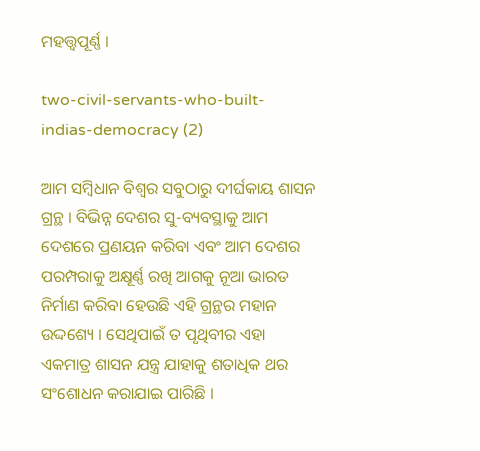ମହତ୍ତ୍ୱପୂର୍ଣ୍ଣ ।

two-civil-servants-who-built-indias-democracy (2)

ଆମ ସମ୍ବିଧାନ ବିଶ୍ୱର ସବୁଠାରୁ ଦୀର୍ଘକାୟ ଶାସନ ଗ୍ରନ୍ଥ । ବିଭିନ୍ନ ଦେଶର ସୁ-ବ୍ୟବସ୍ଥାକୁ ଆମ ଦେଶରେ ପ୍ରଣୟନ କରିବା ଏବଂ ଆମ ଦେଶର ପରମ୍ପରାକୁ ଅକ୍ଷୂର୍ଣ୍ଣ ରଖି ଆଗକୁ ନୂଆ ଭାରତ ନିର୍ମାଣ କରିବା ହେଉଛି ଏହି ଗ୍ରନ୍ଥର ମହାନ ଉଦ୍ଦଶ୍ୟେ । ସେଥିପାଇଁ ତ ପୃଥିବୀର ଏହା ଏକମାତ୍ର ଶାସନ ଯନ୍ତ୍ର ଯାହାକୁ ଶତାଧିକ ଥର ସଂଶୋଧନ କରାଯାଇ ପାରିଛି ।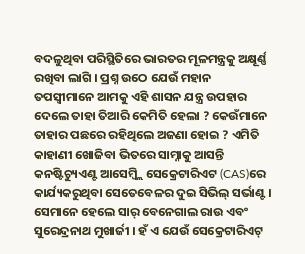ବଦଳୁଥିବା ପରିସ୍ଥିତିରେ ଭାରତର ମୂଳମନ୍ତ୍ରକୁ ଅକ୍ଷୂର୍ଣ୍ଣ ରଖିବା ଲାଗି । ପ୍ରଶ୍ନ ଉଠେ ଯେଉଁ ମହାନ ତପସ୍ୱୀମାନେ ଆମକୁ ଏହି ଶାସନ ଯନ୍ତ୍ର ଉପହାର ଦେଲେ ତାହା ତିଆରି କେମିତି ହେଲା ? କେଉଁମାନେ ତାହାର ପଛରେ ରହିଥିଲେ ଅଜଣା ହୋଇ ? ଏମିତି କାହାଣୀ ଖୋଜିବା ଭିତରେ ସାମ୍ନାକୁ ଆସନ୍ତି କନଷ୍ଟିଚ୍ୟୁଏଣ୍ଟ ଆସେମ୍ବ୍ଲି ସେକ୍ରେଟାରିଏଟ (CAS)ରେ କାର୍ଯ୍ୟକରୁଥିବା ସେତେବେଳର ଦୁଇ ସିଭିଲ୍ ସର୍ଭାଣ୍ଟ । ସେମାନେ ହେଲେ ସାର୍ ବେନେଗାଲ ରାଉ ଏବଂ ସୁରେନ୍ଦ୍ରନାଥ ମୁଖାର୍ଜୀ । ହଁ ଏ ଯେଉଁ ସେକ୍ରେଟାରିଏଟ୍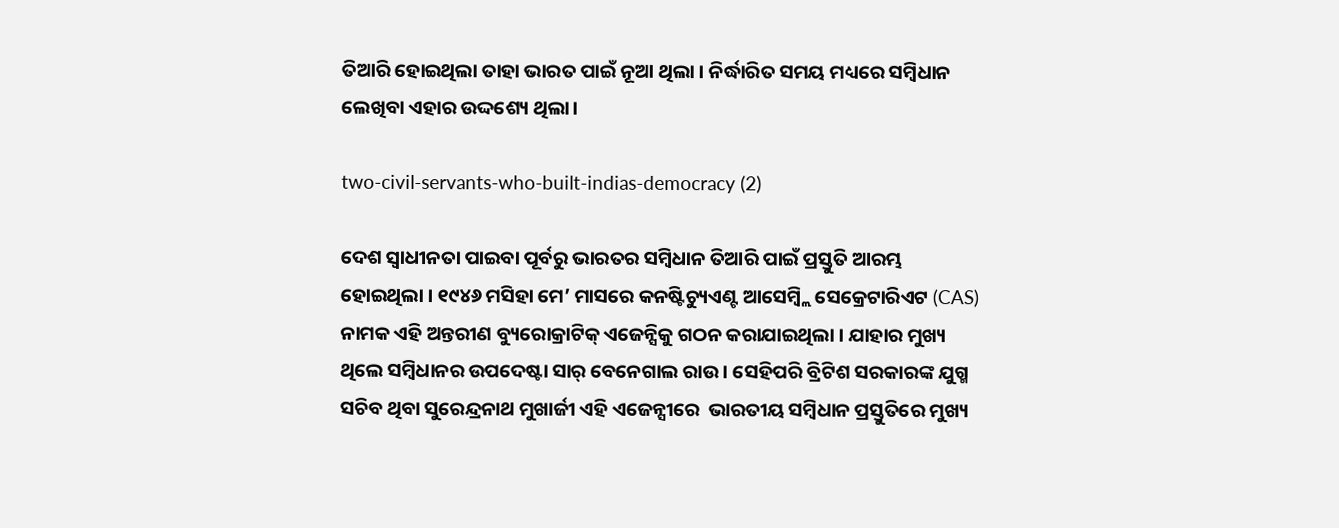ତିଆରି ହୋଇଥିଲା ତାହା ଭାରତ ପାଇଁ ନୂଆ ଥିଲା । ନିର୍ଦ୍ଧାରିତ ସମୟ ମଧ୍ୟରେ ସମ୍ବିଧାନ ଲେଖିବା ଏହାର ଉଦ୍ଦଶ୍ୟେ ଥିଲା।

two-civil-servants-who-built-indias-democracy (2)

ଦେଶ ସ୍ୱାଧୀନତା ପାଇବା ପୂର୍ବରୁ ଭାରତର ସମ୍ବିଧାନ ତିଆରି ପାଇଁ ପ୍ରସ୍ତୁତି ଆରମ୍ଭ ହୋଇଥିଲା । ୧୯୪୬ ମସିହା ମେ’ ମାସରେ କନଷ୍ଟିଚ୍ୟୁଏଣ୍ଟ ଆସେମ୍ବ୍ଲି ସେକ୍ରେଟାରିଏଟ (CAS) ନାମକ ଏହି ଅନ୍ତରୀଣ ବ୍ୟୁରୋକ୍ରାଟିକ୍ ଏଜେନ୍ସିକୁ ଗଠନ କରାଯାଇଥିଲା । ଯାହାର ମୁଖ୍ୟ ଥିଲେ ସମ୍ବିଧାନର ଉପଦେଷ୍ଟା ସାର୍ ବେନେଗାଲ ରାଉ । ସେହିପରି ବ୍ରିଟିଶ ସରକାରଙ୍କ ଯୁଗ୍ମ ସଚିବ ଥିବା ସୁରେନ୍ଦ୍ରନାଥ ମୁଖାର୍ଜୀ ଏହି ଏଜେନ୍ସୀରେ  ଭାରତୀୟ ସମ୍ବିଧାନ ପ୍ରସ୍ତୁତିରେ ମୁଖ୍ୟ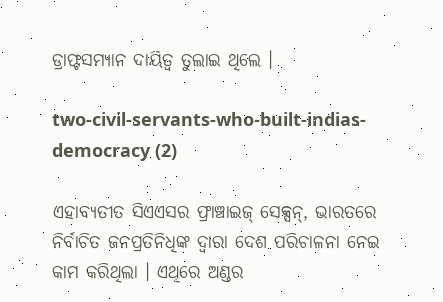ଡ୍ରାଫ୍ଟସମ୍ୟାନ ଦାୟିତ୍ୱ ତୁଲାଇ ଥିଲେ ।

two-civil-servants-who-built-indias-democracy (2)

ଏହାବ୍ୟତୀତ ସିଏଏସର ଫ୍ରାଞ୍ଚାଇଜ୍ ସେକ୍ସନ୍, ଭାରତରେ ନିର୍ବାଚିତ ଜନପ୍ରତିନିଧିଙ୍କ ଦ୍ୱାରା ଦେଶ ପରିଚାଳନା ନେଇ କାମ କରିଥିଲା । ଏଥିରେ ଅଣ୍ଡର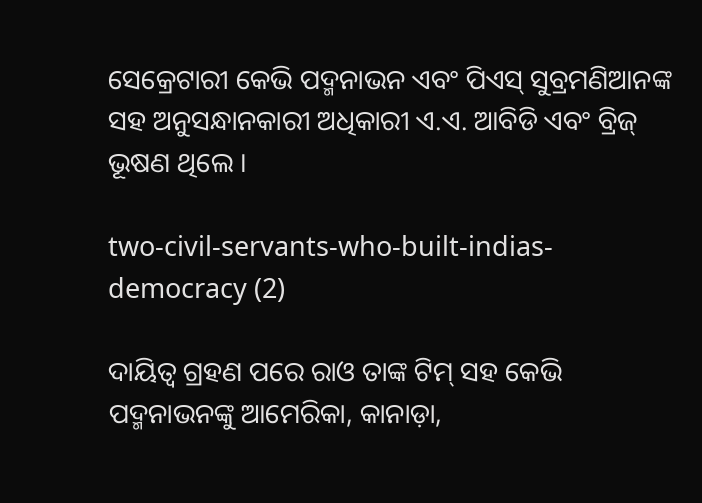ସେକ୍ରେଟାରୀ କେଭି ପଦ୍ମନାଭନ ଏବଂ ପିଏସ୍ ସୁବ୍ରମଣିଆନଙ୍କ ସହ ଅନୁସନ୍ଧାନକାରୀ ଅଧିକାରୀ ଏ.ଏ. ଆବିଡି ଏବଂ ବ୍ରିଜ୍ ଭୂଷଣ ଥିଲେ ।

two-civil-servants-who-built-indias-democracy (2)

ଦାୟିତ୍ୱ ଗ୍ରହଣ ପରେ ରାଓ ତାଙ୍କ ଟିମ୍ ସହ କେଭି ପଦ୍ମନାଭନଙ୍କୁ ଆମେରିକା, କାନାଡ଼ା,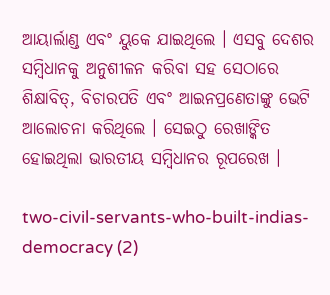ଆୟାର୍ଲାଣ୍ଡ ଏବଂ ୟୁକେ ଯାଇଥିଲେ । ଏସବୁ ଦେଶର ସମ୍ବିଧାନକୁ ଅନୁଶୀଳନ କରିବା ସହ ସେଠାରେ ଶିକ୍ଷାବିତ୍, ବିଚାରପତି ଏବଂ ଆଇନପ୍ରଣେତାଙ୍କୁ ଭେଟି ଆଲୋଚନା କରିଥିଲେ । ସେଇଠୁ ରେଖାଙ୍କିତ ହୋଇଥିଲା ଭାରତୀୟ ସମ୍ବିଧାନର ରୂପରେଖ ।

two-civil-servants-who-built-indias-democracy (2)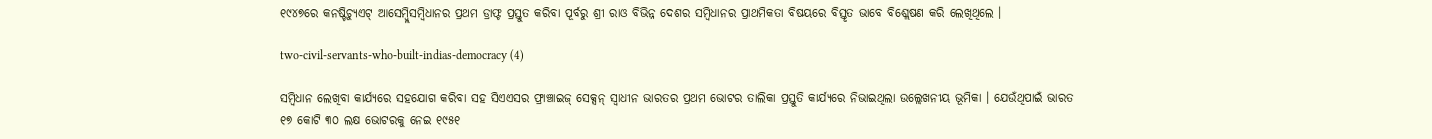୧୯୪୭ରେ କନଷ୍ଟିଚ୍ୟୁଏଟ୍ ଆସେମ୍ବ୍ଲିସମ୍ବିଧାନର ପ୍ରଥମ ଡ୍ରାଫ୍ଟ ପ୍ରସ୍ତୁତ କରିବା ପୂର୍ବରୁ ଶ୍ରୀ ରାଓ ବିଭିନ୍ନ ଦେଶର ସମ୍ବିଧାନର ପ୍ରାଥମିକତା ବିଷୟରେ ବିସ୍ତୃତ ଭାବେ ବିଶ୍ଲେଷଣ କରି ଲେଖିଥିଲେ ।

two-civil-servants-who-built-indias-democracy (4)

ସମ୍ବିଧାନ ଲେଖିବା କାର୍ଯ୍ୟରେ ସହଯୋଗ କରିବା ସହ ସିଏଏସର ଫ୍ରାଞ୍ଚାଇଜ୍ ସେକ୍ସନ୍ ସ୍ୱାଧୀନ ଭାରତର ପ୍ରଥମ ଭୋଟର ତାଲିକା ପ୍ରସ୍ତୁତି କାର୍ଯ୍ୟରେ ନିଭାଇଥିଲା ଉଲ୍ଲେଖନୀୟ ଭୂମିକା । ଯେଉଁଥିପାଇଁ ଭାରତ ୧୭ କୋଟି ୩୦ ଲକ୍ଷ ଭୋଟରକୁ ନେଇ ୧୯୫୧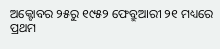ଅକ୍ଟୋବର ୨୫ରୁ ୧୯୫୨ ଫେବ୍ରୁଆରୀ ୨୧ ମଧ୍ୟରେ ପ୍ରଥମ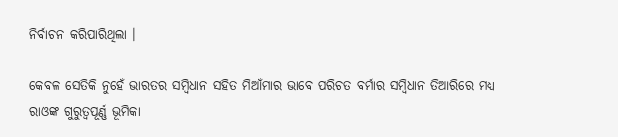ନିର୍ବାଚନ କରିପାରିଥିଲା ।

କେବଳ ସେତିକି ନୁହେଁ ଭାରତର ସମ୍ବିଧାନ ସହିତ ମିଆଁମାର ଭାବେ ପରିଚତ ବର୍ମାର ସମ୍ବିଧାନ ତିଆରିରେ ମଧ୍ୟ  ରାଓଙ୍କ ଗୁରୁତ୍ୱପୂର୍ଣ୍ଣ ଭୂମିକା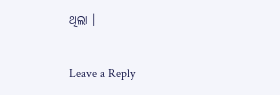ଥିଲା ।

Leave a Reply